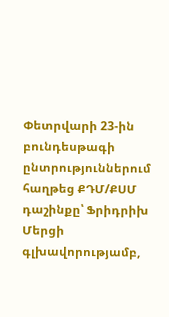Փետրվարի 23-ին բունդեսթագի ընտրություններում հաղթեց ՔԴՄ/ՔՍՄ դաշինքը՝ Ֆրիդրիխ Մերցի գլխավորությամբ,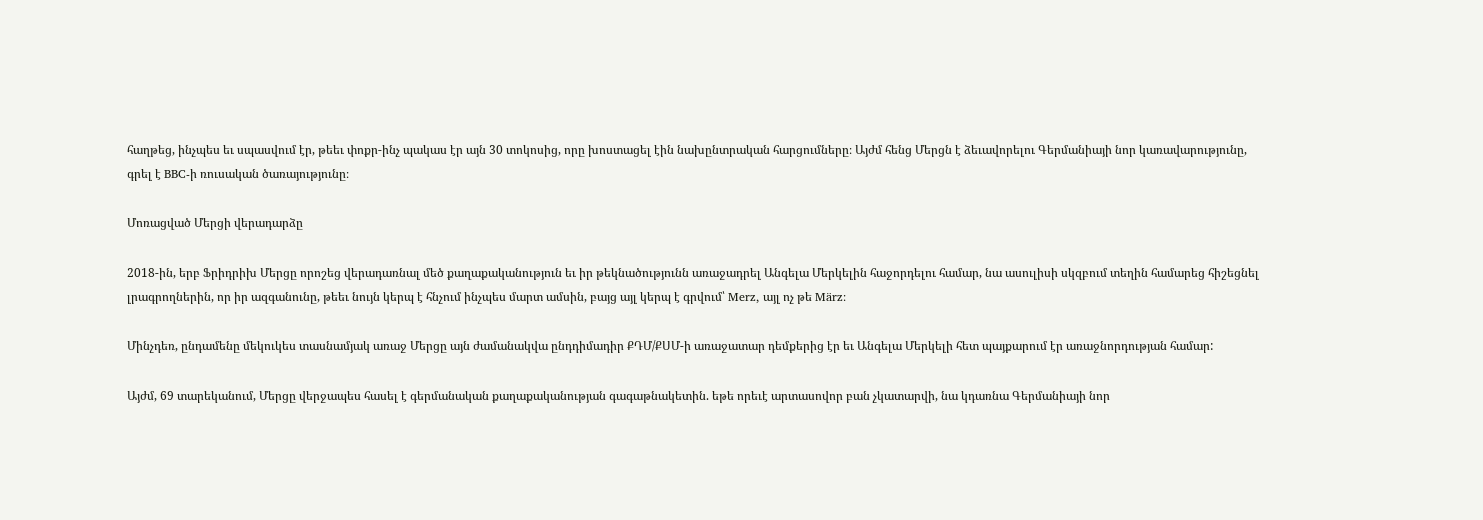հաղթեց, ինչպես եւ սպասվում էր, թեեւ փոքր-ինչ պակաս էր այն 30 տոկոսից, որը խոստացել էին նախընտրական հարցումները։ Այժմ հենց Մերցն է ձեւավորելու Գերմանիայի նոր կառավարությունը, գրել է BBC-ի ռուսական ծառայությունը։

Մոռացված Մերցի վերադարձը

2018-ին, երբ Ֆրիդրիխ Մերցը որոշեց վերադառնալ մեծ քաղաքականություն եւ իր թեկնածությունն առաջադրել Անգելա Մերկելին հաջորդելու համար, նա ասուլիսի սկզբում տեղին համարեց հիշեցնել լրագրողներին, որ իր ազգանունը, թեեւ նույն կերպ է հնչում ինչպես մարտ ամսին, բայց այլ կերպ է գրվում՝ Merz, այլ ոչ թե März։

Մինչդեռ, ընդամենը մեկուկես տասնամյակ առաջ Մերցը այն ժամանակվա ընդդիմադիր ՔԴՄ/ՔՍՄ-ի առաջատար դեմքերից էր եւ Անգելա Մերկելի հետ պայքարում էր առաջնորդության համար:

Այժմ, 69 տարեկանում, Մերցը վերջապես հասել է գերմանական քաղաքականության գագաթնակետին. եթե որեւէ արտասովոր բան չկատարվի, նա կդառնա Գերմանիայի նոր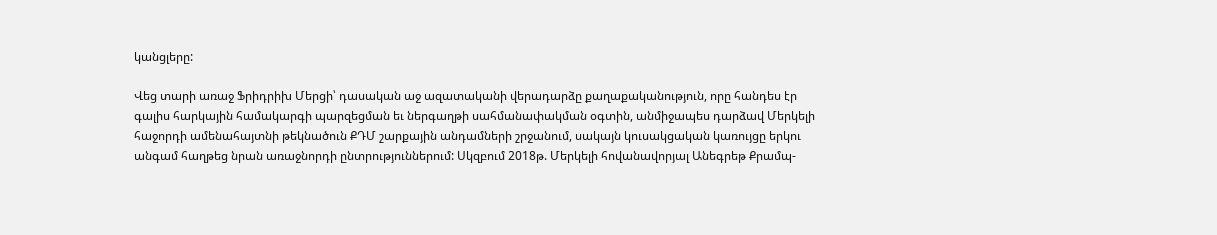կանցլերը:

Վեց տարի առաջ Ֆրիդրիխ Մերցի՝ դասական աջ ազատականի վերադարձը քաղաքականություն, որը հանդես էր գալիս հարկային համակարգի պարզեցման եւ ներգաղթի սահմանափակման օգտին, անմիջապես դարձավ Մերկելի հաջորդի ամենահայտնի թեկնածուն ՔԴՄ շարքային անդամների շրջանում, սակայն կուսակցական կառույցը երկու անգամ հաղթեց նրան առաջնորդի ընտրություններում: Սկզբում 2018թ. Մերկելի հովանավորյալ Անեգրեթ Քրամպ-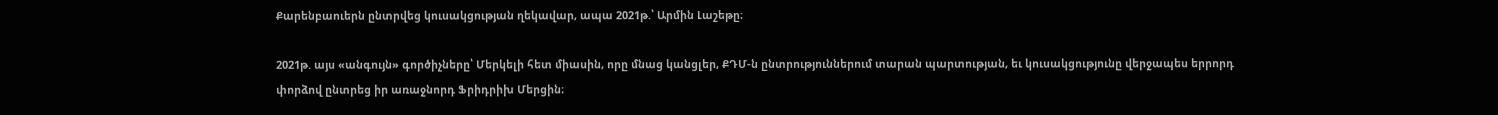Քարենբաուերն ընտրվեց կուսակցության ղեկավար, ապա 2021թ.՝ Արմին Լաշեթը։

2021թ. այս «անգույն» գործիչները՝ Մերկելի հետ միասին, որը մնաց կանցլեր, ՔԴՄ-ն ընտրություններում տարան պարտության, եւ կուսակցությունը վերջապես երրորդ փորձով ընտրեց իր առաջնորդ Ֆրիդրիխ Մերցին։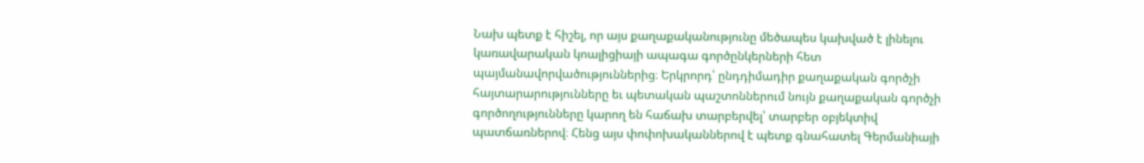Նախ պետք է հիշել, որ այս քաղաքականությունը մեծապես կախված է լինելու կառավարական կոալիցիայի ապագա գործընկերների հետ պայմանավորվածություններից։ Երկրորդ՝ ընդդիմադիր քաղաքական գործչի հայտարարությունները եւ պետական պաշտոններում նույն քաղաքական գործչի գործողությունները կարող են հաճախ տարբերվել՝ տարբեր օբյեկտիվ պատճառներով։ Հենց այս փոփոխականներով է պետք գնահատել Գերմանիայի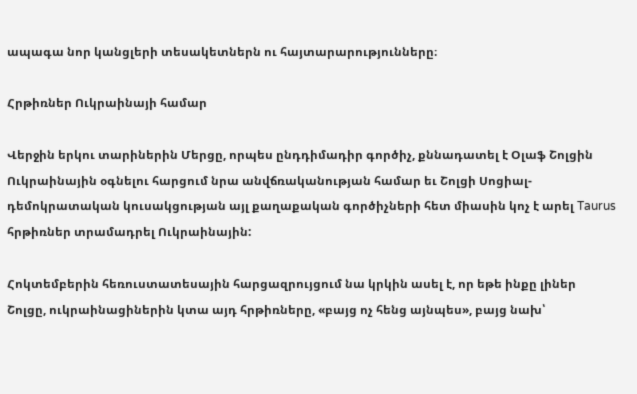ապագա նոր կանցլերի տեսակետներն ու հայտարարությունները։

Հրթիռներ Ուկրաինայի համար

Վերջին երկու տարիներին Մերցը, որպես ընդդիմադիր գործիչ, քննադատել է Օլաֆ Շոլցին Ուկրաինային օգնելու հարցում նրա անվճռականության համար եւ Շոլցի Սոցիալ-դեմոկրատական կուսակցության այլ քաղաքական գործիչների հետ միասին կոչ է արել Taurus  հրթիռներ տրամադրել Ուկրաինային:

Հոկտեմբերին հեռուստատեսային հարցազրույցում նա կրկին ասել է, որ եթե ինքը լիներ Շոլցը, ուկրաինացիներին կտա այդ հրթիռները, «բայց ոչ հենց այնպես», բայց նախ՝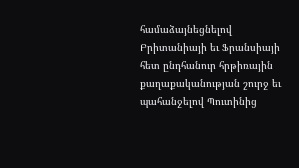համաձայնեցնելով Բրիտանիայի եւ Ֆրանսիայի հետ ընդհանուր հրթիռային քաղաքականության շուրջ եւ պահանջելով Պուտինից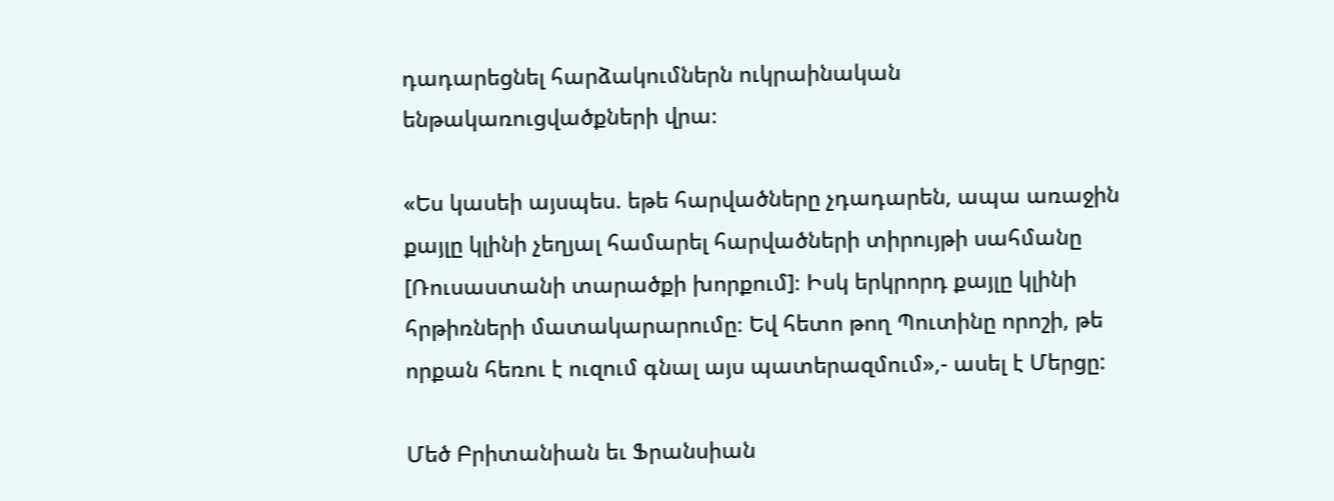դադարեցնել հարձակումներն ուկրաինական ենթակառուցվածքների վրա։

«Ես կասեի այսպես. եթե հարվածները չդադարեն, ապա առաջին քայլը կլինի չեղյալ համարել հարվածների տիրույթի սահմանը [Ռուսաստանի տարածքի խորքում]։ Իսկ երկրորդ քայլը կլինի հրթիռների մատակարարումը։ Եվ հետո թող Պուտինը որոշի, թե որքան հեռու է ուզում գնալ այս պատերազմում»,- ասել է Մերցը:

Մեծ Բրիտանիան եւ Ֆրանսիան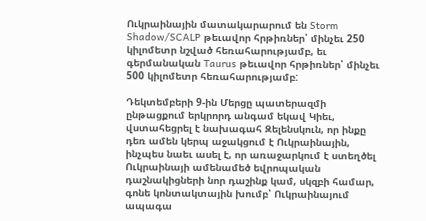Ուկրաինային մատակարարում են Storm Shadow/SCALP թեւավոր հրթիռներ՝ մինչեւ 250 կիլոմետր նշված հեռահարությամբ, եւ գերմանական Taurus թեւավոր հրթիռներ՝ մինչեւ 500 կիլոմետր հեռահարությամբ:

Դեկտեմբերի 9-ին Մերցը պատերազմի ընթացքում երկրորդ անգամ եկավ Կիեւ, վստահեցրել է նախագահ Զելենսկուն, որ ինքը դեռ ամեն կերպ աջակցում է Ուկրաինային, ինչպես նաեւ ասել է, որ առաջարկում է ստեղծել Ուկրաինայի ամենամեծ եվրոպական դաշնակիցների նոր դաշինք կամ, սկզբի համար, գոնե կոնտակտային խումբ՝ Ուկրաինայում ապագա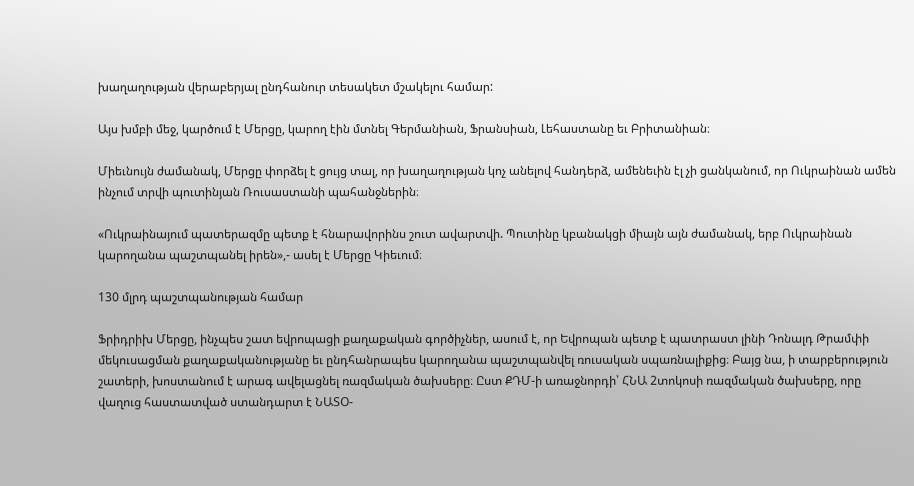խաղաղության վերաբերյալ ընդհանուր տեսակետ մշակելու համար:

Այս խմբի մեջ, կարծում է Մերցը, կարող էին մտնել Գերմանիան, Ֆրանսիան, Լեհաստանը եւ Բրիտանիան։

Միեւնույն ժամանակ, Մերցը փորձել է ցույց տալ, որ խաղաղության կոչ անելով հանդերձ, ամենեւին էլ չի ցանկանում, որ Ուկրաինան ամեն ինչում տրվի պուտինյան Ռուսաստանի պահանջներին։

«Ուկրաինայում պատերազմը պետք է հնարավորինս շուտ ավարտվի. Պուտինը կբանակցի միայն այն ժամանակ, երբ Ուկրաինան կարողանա պաշտպանել իրեն»,- ասել է Մերցը Կիեւում։

130 մլրդ պաշտպանության համար

Ֆրիդրիխ Մերցը, ինչպես շատ եվրոպացի քաղաքական գործիչներ, ասում է, որ Եվրոպան պետք է պատրաստ լինի Դոնալդ Թրամփի մեկուսացման քաղաքականությանը եւ ընդհանրապես կարողանա պաշտպանվել ռուսական սպառնալիքից։ Բայց նա, ի տարբերություն շատերի, խոստանում է արագ ավելացնել ռազմական ծախսերը։ Ըստ ՔԴՄ-ի առաջնորդի՝ ՀՆԱ 2տոկոսի ռազմական ծախսերը, որը վաղուց հաստատված ստանդարտ է ՆԱՏՕ-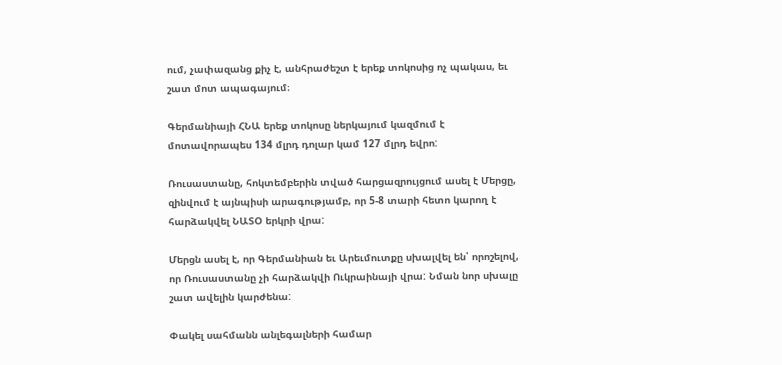ում, չափազանց քիչ է, անհրաժեշտ է երեք տոկոսից ոչ պակաս, եւ շատ մոտ ապագայում։

Գերմանիայի ՀՆԱ երեք տոկոսը ներկայում կազմում է մոտավորապես 134 մլրդ դոլար կամ 127 մլրդ եվրո:

Ռուսաստանը, հոկտեմբերին տված հարցազրույցում ասել է Մերցը, զինվում է այնպիսի արագությամբ, որ 5-8 տարի հետո կարող է հարձակվել ՆԱՏՕ երկրի վրա:

Մերցն ասել է, որ Գերմանիան եւ Արեւմուտքը սխալվել են՝ որոշելով, որ Ռուսաստանը չի հարձակվի Ուկրաինայի վրա: Նման նոր սխալը շատ ավելին կարժենա:

Փակել սահմանն անլեգալների համար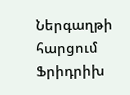Ներգաղթի հարցում Ֆրիդրիխ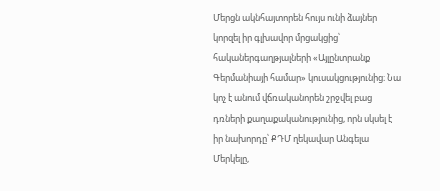Մերցն ակնհայտորեն հույս ունի ձայներ կորզել իր գլխավոր մրցակցից՝ հականերգաղթյալների «Այլընտրանք Գերմանիայի համար» կուսակցությունից։ Նա կոչ է անում վճռականորեն շրջվել բաց դռների քաղաքականությունից, որն սկսել է իր նախորդը՝ ՔԴՄ ղեկավար Անգելա Մերկելը,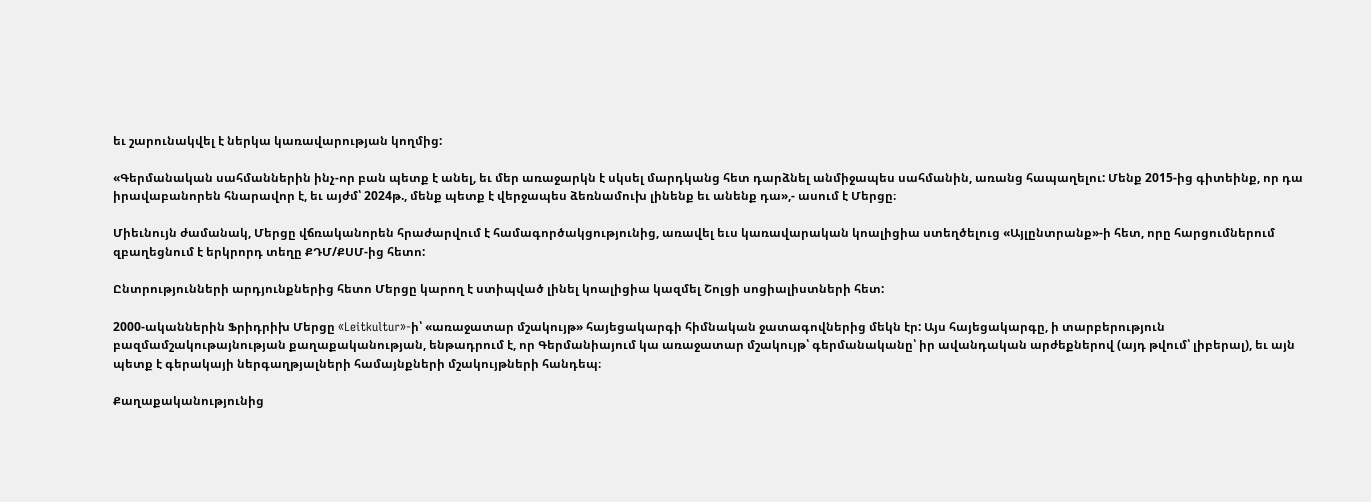եւ շարունակվել է ներկա կառավարության կողմից:

«Գերմանական սահմաններին ինչ-որ բան պետք է անել, եւ մեր առաջարկն է սկսել մարդկանց հետ դարձնել անմիջապես սահմանին, առանց հապաղելու: Մենք 2015-ից գիտեինք, որ դա իրավաբանորեն հնարավոր է, եւ այժմ՝ 2024թ., մենք պետք է վերջապես ձեռնամուխ լինենք եւ անենք դա»,- ասում է Մերցը։

Միեւնույն ժամանակ, Մերցը վճռականորեն հրաժարվում է համագործակցությունից, առավել եւս կառավարական կոալիցիա ստեղծելուց «Այլընտրանք»-ի հետ, որը հարցումներում զբաղեցնում է երկրորդ տեղը ՔԴՄ/ՔՍՄ-ից հետո:

Ընտրությունների արդյունքներից հետո Մերցը կարող է ստիպված լինել կոալիցիա կազմել Շոլցի սոցիալիստների հետ:

2000-ականներին Ֆրիդրիխ Մերցը «Leitkultur»-ի՝ «առաջատար մշակույթ» հայեցակարգի հիմնական ջատագովներից մեկն էր: Այս հայեցակարգը, ի տարբերություն բազմամշակութայնության քաղաքականության, ենթադրում է, որ Գերմանիայում կա առաջատար մշակույթ՝ գերմանականը՝ իր ավանդական արժեքներով (այդ թվում՝ լիբերալ), եւ այն պետք է գերակայի ներգաղթյալների համայնքների մշակույթների հանդեպ։

Քաղաքականությունից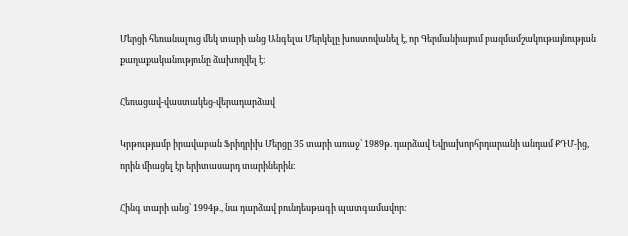Մերցի հեռանալուց մեկ տարի անց Անգելա Մերկելը խոստովանել է, որ Գերմանիայում բազմամշակութայնության քաղաքականությունը ձախողվել է։

Հեռացավ-վաստակեց-վերադարձավ

Կրթությամբ իրավաբան Ֆրիդրիխ Մերցը 35 տարի առաջ՝ 1989թ. դարձավ Եվրախորհրդարանի անդամ ՔԴՄ-ից, որին միացել էր երիտասարդ տարիներին։

Հինգ տարի անց՝ 1994թ., նա դարձավ բունդեսթագի պատգամավոր։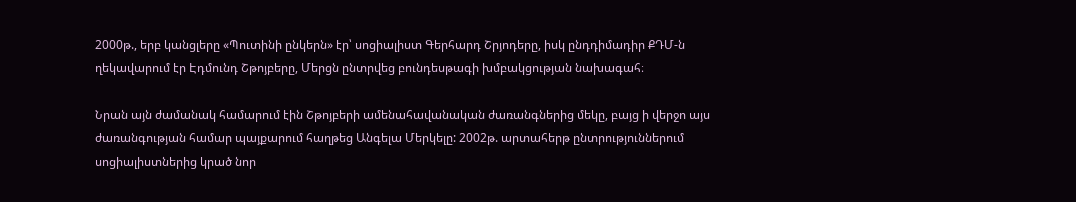2000թ., երբ կանցլերը «Պուտինի ընկերն» էր՝ սոցիալիստ Գերհարդ Շրյոդերը, իսկ ընդդիմադիր ՔԴՄ-ն ղեկավարում էր Էդմունդ Շթոյբերը, Մերցն ընտրվեց բունդեսթագի խմբակցության նախագահ։

Նրան այն ժամանակ համարում էին Շթոյբերի ամենահավանական ժառանգներից մեկը, բայց ի վերջո այս ժառանգության համար պայքարում հաղթեց Անգելա Մերկելը: 2002թ. արտահերթ ընտրություններում սոցիալիստներից կրած նոր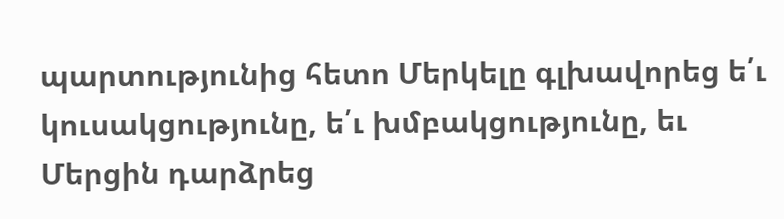պարտությունից հետո Մերկելը գլխավորեց ե՛ւ կուսակցությունը, ե՛ւ խմբակցությունը, եւ Մերցին դարձրեց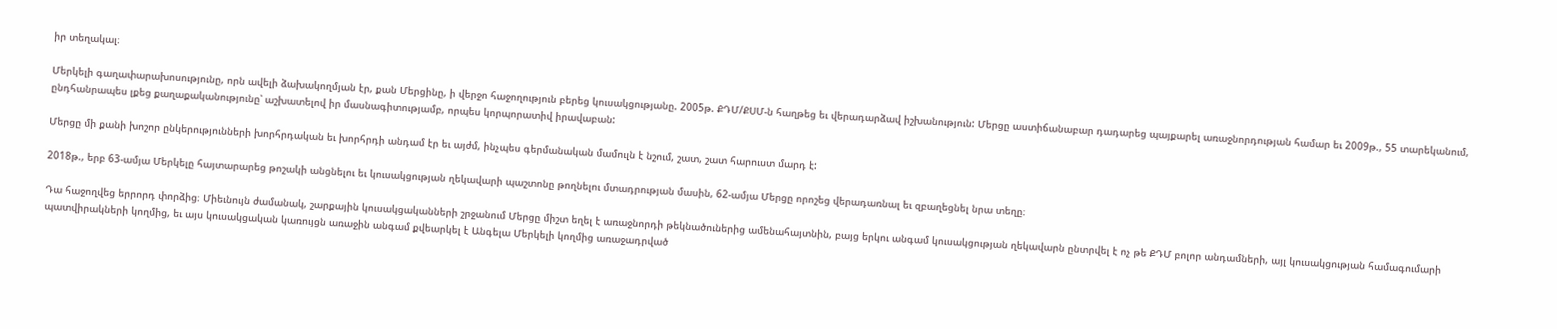իր տեղակալ։

Մերկելի գաղափարախոսությունը, որն ավելի ձախակողմյան էր, քան Մերցինը, ի վերջո հաջողություն բերեց կուսակցությանը. 2005թ. ՔԴՄ/ՔՍՄ-ն հաղթեց եւ վերադարձավ իշխանություն: Մերցը աստիճանաբար դադարեց պայքարել առաջնորդության համար եւ 2009թ., 55 տարեկանում, ընդհանրապես լքեց քաղաքականությունը՝ աշխատելով իր մասնագիտությամբ, որպես կորպորատիվ իրավաբան:

Մերցը մի քանի խոշոր ընկերությունների խորհրդական եւ խորհրդի անդամ էր եւ այժմ, ինչպես գերմանական մամուլն է նշում, շատ, շատ հարուստ մարդ է:

2018թ., երբ 63-ամյա Մերկելը հայտարարեց թոշակի անցնելու եւ կուսակցության ղեկավարի պաշտոնը թողնելու մտադրության մասին, 62-ամյա Մերցը որոշեց վերադառնալ եւ զբաղեցնել նրա տեղը։

Դա հաջողվեց երրորդ փորձից։ Միեւնույն ժամանակ, շարքային կուսակցականների շրջանում Մերցը միշտ եղել է առաջնորդի թեկնածուներից ամենահայտնին, բայց երկու անգամ կուսակցության ղեկավարն ընտրվել է ոչ թե ՔԴՄ բոլոր անդամների, այլ կուսակցության համագումարի պատվիրակների կողմից, եւ այս կուսակցական կառույցն առաջին անգամ քվեարկել է Անգելա Մերկելի կողմից առաջադրված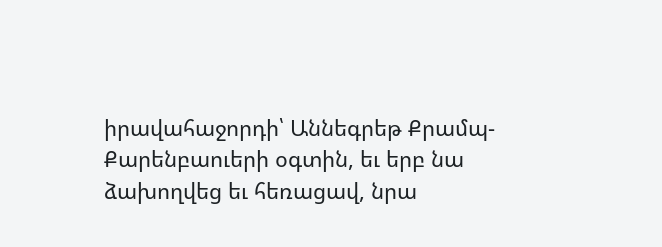իրավահաջորդի՝ Աննեգրեթ Քրամպ-Քարենբաուերի օգտին, եւ երբ նա ձախողվեց եւ հեռացավ, նրա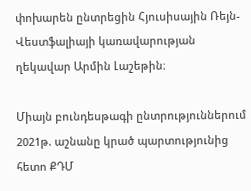փոխարեն ընտրեցին Հյուսիսային Ռեյն-Վեստֆալիայի կառավարության ղեկավար Արմին Լաշեթին։

Միայն բունդեսթագի ընտրություններում 2021թ. աշնանը կրած պարտությունից հետո ՔԴՄ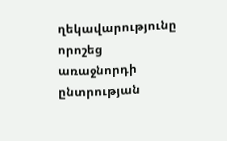ղեկավարությունը որոշեց առաջնորդի ընտրության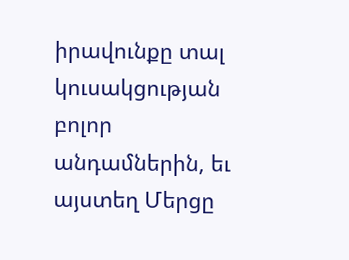իրավունքը տալ կուսակցության բոլոր անդամներին, եւ այստեղ Մերցը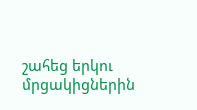շահեց երկու մրցակիցներին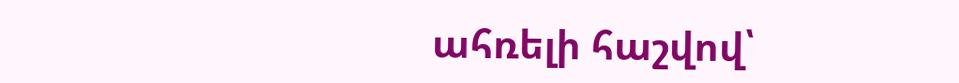ահռելի հաշվով՝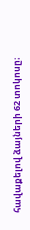հավաքելով ձայների 62 տոկոսը։